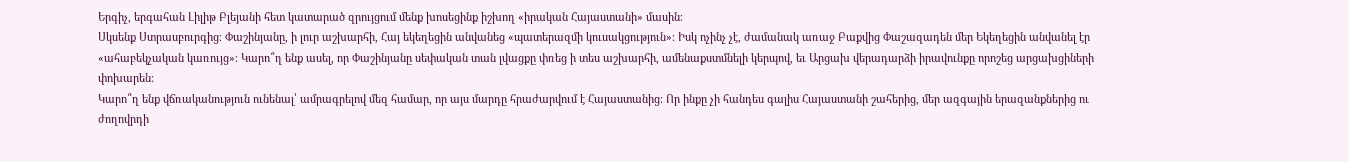Երգիչ, երգահան Լիլիթ Բլեյանի հետ կատարած զրույցում մենք խոսեցինք իշխող «իրական Հայաստանի» մասին։
Սկսենք Ստրասբուրգից։ Փաշինյանը, ի լուր աշխարհի, Հայ եկեղեցին անվանեց «պատերազմի կուսակցություն»։ Իսկ ոչինչ չէ, ժամանակ առաջ Բաքվից Փաշազադեն մեր Եկեղեցին անվանել էր «ահաբեկչական կառույց»։ Կարո՞ղ ենք ասել, որ Փաշինյանը սեփական տան լվացքը փռեց ի տես աշխարհի, ամենաքստմնելի կերպով, եւ Արցախ վերադարձի իրավունքը որոշեց արցախցիների փոխարեն։
Կարո՞ղ ենք վճռականություն ունենալ՝ ամրագրելով մեզ համար, որ այս մարդը հրաժարվում է Հայաստանից։ Որ ինքը չի հանդես գալիս Հայաստանի շահերից, մեր ազգային երազանքներից ու ժողովրդի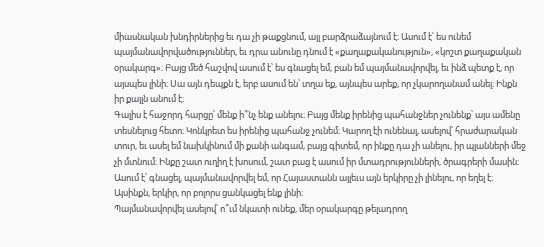միասնական խնդիրներից եւ դա չի թաքցնում, այլ բարձրաձայնում է։ Ասում է՝ ես ունեմ պայմանավորվածություններ, եւ դրա անունը դնում է «քաղաքականություն», «կոշտ քաղաքական օրակարգ»։ Բայց մեծ հաշվով ասում է՝ ես գնացել եմ, բան եմ պայմանավորվել, եւ ինձ պետք է, որ այսպես լինի։ Սա այն դեպքն է, երբ ասում են՝ տղա եք, այնպես արեք, որ չկարողանամ անել։ Ինքն իր քայլն անում է։
Գալիս է հաջորդ հարցը՝ մենք ի՞նչ ենք անելու։ Բայց մենք իրենից պահանջներ չունենք՝ այս ամենը տեսնելուց հետո։ Կոնկրետ ես իրենից պահանջ չունեմ։ Կարող էի ունենալ, ասելով՝ հրաժարական տուր, եւ ասել եմ նախկինում մի քանի անգամ, բայց գիտեմ, որ ինքը դա չի անելու, իր պլանների մեջ չի մտնում։ Ինքը շատ ուղիղ է խոսում, շատ բաց է ասում իր մտադրությունների, ծրագրերի մասին։ Ասում է՝ գնացել, պայմանավորվել եմ, որ Հայաստանն այլեւս այն երկիրը չի լինելու, որ եղել է։ Այսինքն, երկիր, որ բոլորս ցանկացել ենք լինի։
Պայմանավորվել ասելով՝ ո՞ւմ նկատի ունեք, մեր օրակարգը թելադրող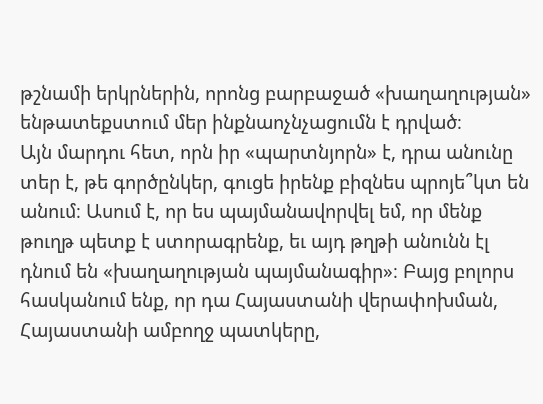թշնամի երկրներին, որոնց բարբաջած «խաղաղության» ենթատեքստում մեր ինքնաոչնչացումն է դրված։
Այն մարդու հետ, որն իր «պարտնյորն» է, դրա անունը տեր է, թե գործընկեր, գուցե իրենք բիզնես պրոյե՞կտ են անում։ Ասում է, որ ես պայմանավորվել եմ, որ մենք թուղթ պետք է ստորագրենք, եւ այդ թղթի անունն էլ դնում են «խաղաղության պայմանագիր»։ Բայց բոլորս հասկանում ենք, որ դա Հայաստանի վերափոխման, Հայաստանի ամբողջ պատկերը,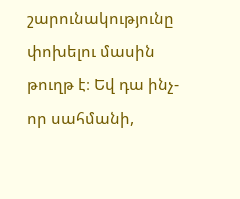շարունակությունը փոխելու մասին թուղթ է։ Եվ դա ինչ-որ սահմանի,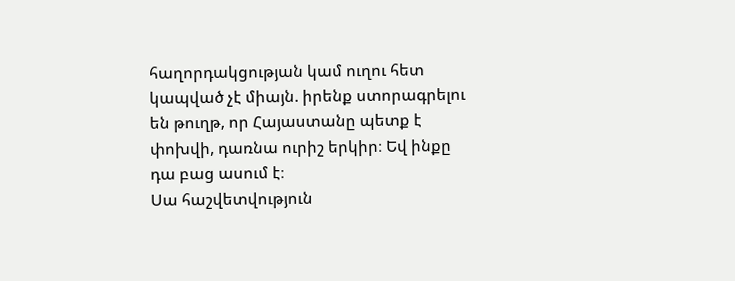հաղորդակցության կամ ուղու հետ կապված չէ միայն. իրենք ստորագրելու են թուղթ, որ Հայաստանը պետք է փոխվի, դառնա ուրիշ երկիր։ Եվ ինքը դա բաց ասում է։
Սա հաշվետվություն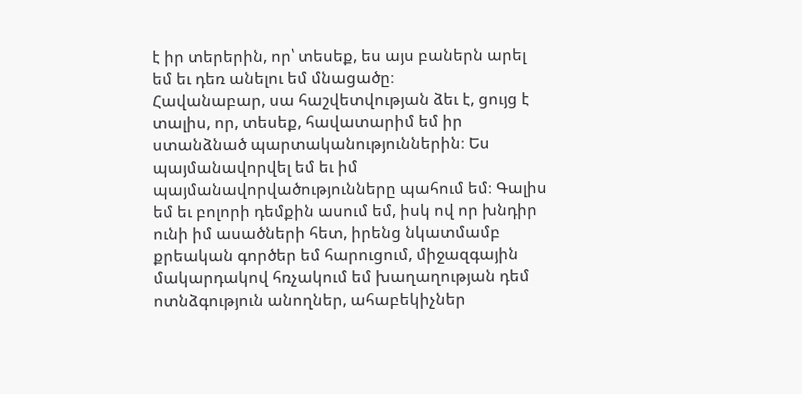է իր տերերին, որ՝ տեսեք, ես այս բաներն արել եմ եւ դեռ անելու եմ մնացածը։
Հավանաբար, սա հաշվետվության ձեւ է, ցույց է տալիս, որ, տեսեք, հավատարիմ եմ իր ստանձնած պարտականություններին։ Ես պայմանավորվել եմ եւ իմ պայմանավորվածությունները պահում եմ։ Գալիս եմ եւ բոլորի դեմքին ասում եմ, իսկ ով որ խնդիր ունի իմ ասածների հետ, իրենց նկատմամբ քրեական գործեր եմ հարուցում, միջազգային մակարդակով հռչակում եմ խաղաղության դեմ ոտնձգություն անողներ, ահաբեկիչներ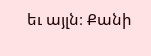եւ այլն։ Քանի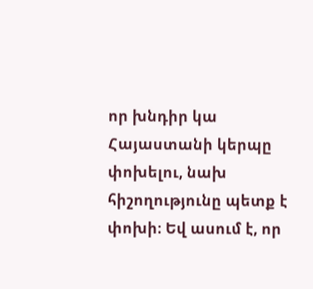որ խնդիր կա Հայաստանի կերպը փոխելու, նախ հիշողությունը պետք է փոխի։ Եվ ասում է, որ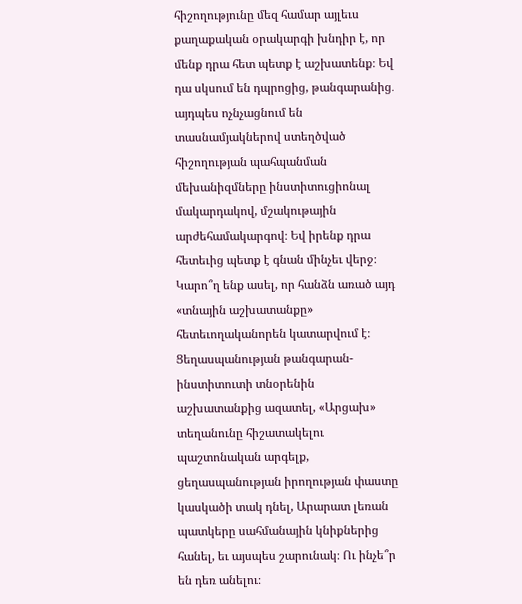հիշողությունը մեզ համար այլեւս քաղաքական օրակարգի խնդիր է, որ մենք դրա հետ պետք է աշխատենք։ Եվ դա սկսում են դպրոցից, թանգարանից․ այդպես ոչնչացնում են տասնամյակներով ստեղծված հիշողության պահպանման մեխանիզմները ինստիտուցիոնալ մակարդակով, մշակութային արժեհամակարգով։ Եվ իրենք դրա հետեւից պետք է գնան մինչեւ վերջ։
Կարո՞ղ ենք ասել, որ հանձն առած այդ «տնային աշխատանքը» հետեւողականորեն կատարվում է։ Ցեղասպանության թանգարան-ինստիտուտի տնօրենին աշխատանքից ազատել, «Արցախ» տեղանունը հիշատակելու պաշտոնական արգելք, ցեղասպանության իրողության փաստը կասկածի տակ դնել, Արարատ լեռան պատկերը սահմանային կնիքներից հանել, եւ այսպես շարունակ։ Ու ինչե՞ր են դեռ անելու։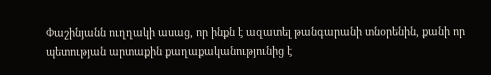Փաշինյանն ուղղակի ասաց, որ ինքն է ազատել թանգարանի տնօրենին, քանի որ պետության արտաքին քաղաքականությունից է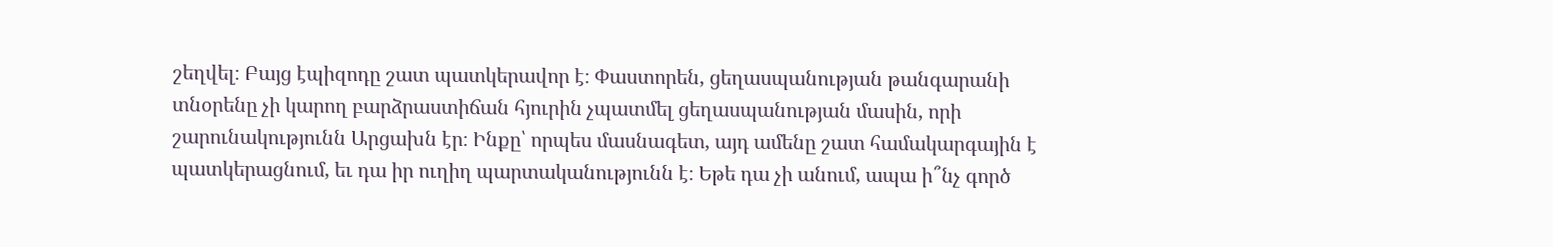շեղվել։ Բայց էպիզոդը շատ պատկերավոր է։ Փաստորեն, ցեղասպանության թանգարանի տնօրենը չի կարող բարձրաստիճան հյուրին չպատմել ցեղասպանության մասին, որի շարունակությունն Արցախն էր։ Ինքը՝ որպես մասնագետ, այդ ամենը շատ համակարգային է պատկերացնում, եւ դա իր ուղիղ պարտականությունն է։ Եթե դա չի անում, ապա ի՞նչ գործ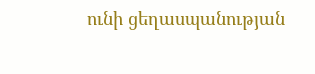ունի ցեղասպանության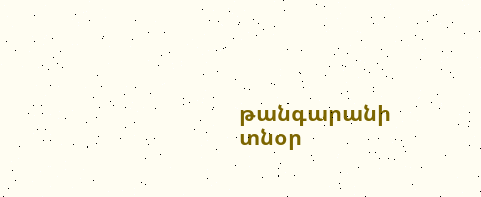թանգարանի տնօր